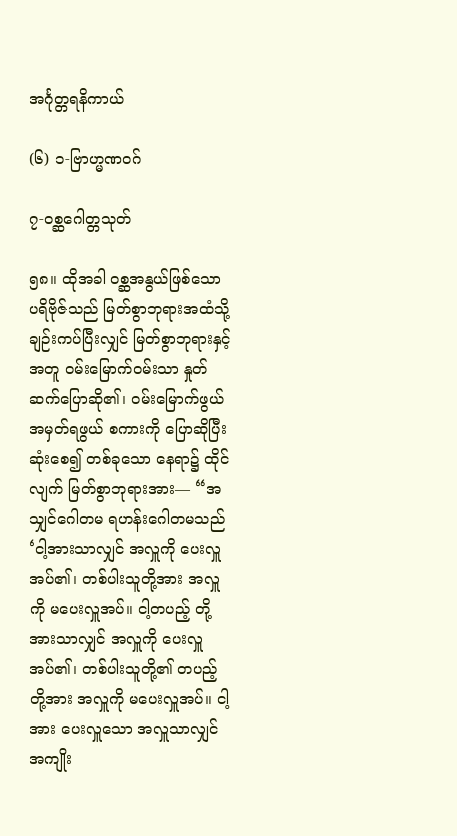အင်္ဂုတ္တရနိကာယ်

(၆) ၁-ဗြာဟ္မဏဝဂ်

၇-ဝစ္ဆဂေါတ္တသုတ်

၅၈။ ထိုအခါ ဝစ္ဆအနွယ်ဖြစ်သော ပရိဗိုဇ်သည် မြတ်စွာဘုရားအထံသို့ ချဉ်းကပ်ပြီးလျှင် မြတ်စွာဘုရားနှင့် အတူ ဝမ်းမြောက်ဝမ်းသာ နှုတ်ဆက်ပြောဆို၏၊ ဝမ်းမြောက်ဖွယ် အမှတ်ရဖွယ် စကားကို ပြောဆိုပြီးဆုံးစေ၍ တစ်ခုသော နေရာ၌ ထိုင်လျက် မြတ်စွာဘုရားအား— “အသျှင်ဂေါတမ ရဟန်းဂေါတမသည် ‘ငါ့အားသာလျှင် အလှူကို ပေးလှူအပ်၏၊ တစ်ပါးသူတို့အား အလှူကို မပေးလှူအပ်။ ငါ့တပည့် တို့အားသာလျှင် အလှူကို ပေးလှူအပ်၏၊ တစ်ပါးသူတို့၏ တပည့်တို့အား အလှူကို မပေးလှူအပ်။ ငါ့အား ပေးလှူသော အလှူသာလျှင် အကျိုး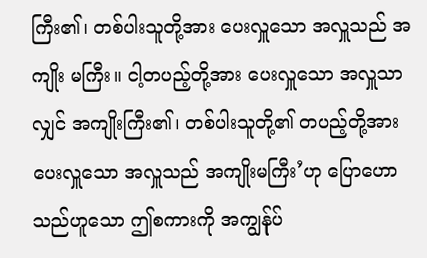ကြီး၏၊ တစ်ပါးသူတို့အား ပေးလှူသော အလှူသည် အကျိုး မကြီး။ ငါ့တပည့်တို့အား ပေးလှူသော အလှူသာလျှင် အကျိုးကြီး၏၊ တစ်ပါးသူတို့၏ တပည့်တို့အား ပေးလှူသော အလှူသည် အကျိုးမကြီး’ဟု ပြောဟောသည်ဟူသော ဤစကားကို အကျွန်ုပ်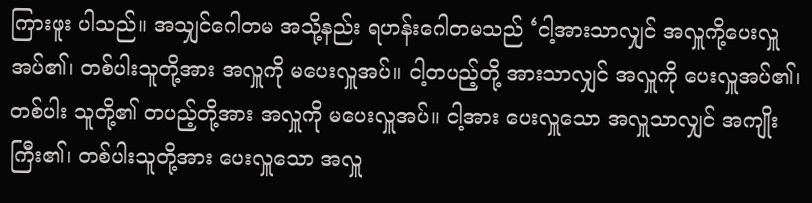ကြားဖူး ပါသည်။ အသျှင်ဂေါတမ အသို့နည်း ရဟန်းဂေါတမသည် ‘ငါ့အားသာလျှင် အလှူကို့ပေးလှူအပ်၏၊ တစ်ပါးသူတို့အား အလှူကို မပေးလှူအပ်။ ငါ့တပည့်တို့ အားသာလျှင် အလှူကို ပေးလှူအပ်၏၊ တစ်ပါး သူတို့၏ တပည့်တို့အား အလှူကို မပေးလှူအပ်။ ငါ့အား ပေးလှူသော အလှူသာလျှင် အကျိုးကြီး၏၊ တစ်ပါးသူတို့အား ပေးလှူသော အလှူ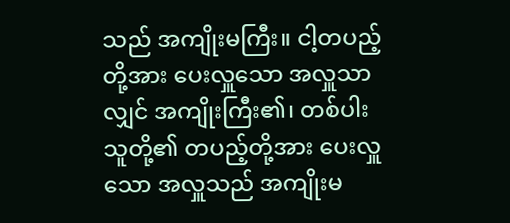သည် အကျိုးမကြီး။ ငါ့တပည့်တို့အား ပေးလှူသော အလှူသာ လျှင် အကျိုးကြီး၏၊ တစ်ပါးသူတို့၏ တပည့်တို့အား ပေးလှူသော အလှူသည် အကျိုးမ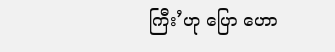ကြီး’ဟု ပြော ဟော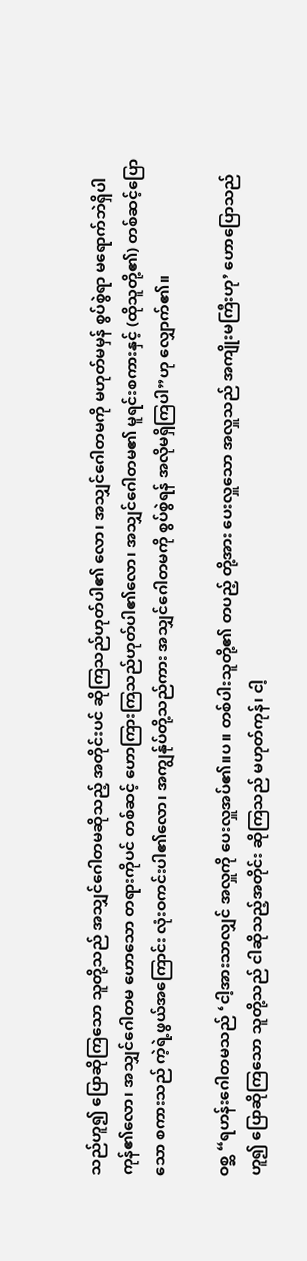သည်ဟူ၍ ပြောဆိုကြသော သူတို့သည် အသျှင်ဂေါတမဆိုသည့် အတိုင်းပင် ဆိုကြသည်ဟုတ်ပါ၏ လော၊ အသျှင်ဂေါတမကို မဟုတ်မမှန် စွပ်စွဲရာ မရောက်ဘဲရှိပါကုန်၏လော၊ အသျှင်ဂေါတမ ဟောသော တရားကိုပင် တစ်ဆင့် ဟောကြားကြသည်ဟုတ်ပါ၏လော၊ အသျှင်ဂေါတမ၏ မူရင်းစကားနှင့် (ထိုသူတို့၏) တစ်ဆင့်ပြောသော စကားသည် ကဲ့ရဲ့ဖွယ်အကြောင်း လုံးဝကင်းပါ၏လော၊ အကျွန်ုပ်တို့သည်ကား အသျှင်ဂေါတမကို စွပ်စွဲရန် အလိုမရှိကြပါ”ဟု လျှောက်၏။

ဝစ္ဆ “ရဟန်းဂေါတမသည် ‘ငါ့အားသာလျှင် အလှူကို ပေးလှူအပ်၏။ပ။ တစ်ပါးသူတို့၏ တပည့် တို့အား ပေးလှူသော အလှူသည် အကျိုးမကြီးဟု’ ဟောပြောသည်ဟူ၍ ပြောဆိုကြသော သူတို့သည် ငါဆိုသည့်အတိုင်း ဆိုကြသည် မဟုတ်ကုန်၊ ငါ့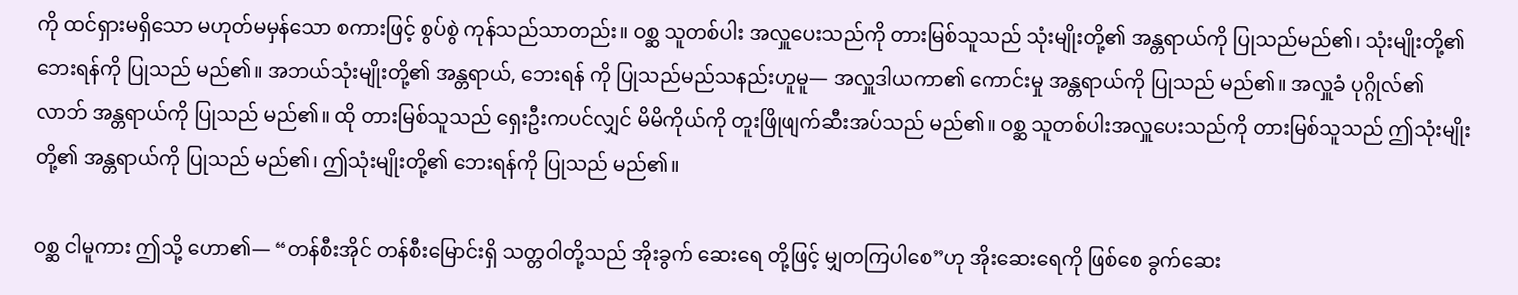ကို ထင်ရှားမရှိသော မဟုတ်မမှန်သော စကားဖြင့် စွပ်စွဲ ကုန်သည်သာတည်း။ ဝစ္ဆ သူတစ်ပါး အလှူပေးသည်ကို တားမြစ်သူသည် သုံးမျိုးတို့၏ အန္တရာယ်ကို ပြုသည်မည်၏၊ သုံးမျိုးတို့၏ ဘေးရန်ကို ပြုသည် မည်၏။ အဘယ်သုံးမျိုးတို့၏ အန္တရာယ်, ဘေးရန် ကို ပြုသည်မည်သနည်းဟူမူ— အလှူဒါယကာ၏ ကောင်းမှု အန္တရာယ်ကို ပြုသည် မည်၏။ အလှူခံ ပုဂ္ဂိုလ်၏ လာဘ် အန္တရာယ်ကို ပြုသည် မည်၏။ ထို တားမြစ်သူသည် ရှေးဦးကပင်လျှင် မိမိကိုယ်ကို တူးဖြိုဖျက်ဆီးအပ်သည် မည်၏။ ဝစ္ဆ သူတစ်ပါးအလှူပေးသည်ကို တားမြစ်သူသည် ဤသုံးမျိုးတို့၏ အန္တရာယ်ကို ပြုသည် မည်၏၊ ဤသုံးမျိုးတို့၏ ဘေးရန်ကို ပြုသည် မည်၏။

ဝစ္ဆ ငါမူကား ဤသို့ ဟော၏— “တန်စီးအိုင် တန်စီးမြောင်းရှိ သတ္တဝါတို့သည် အိုးခွက် ဆေးရေ တို့ဖြင့် မျှတကြပါစေ”ဟု အိုးဆေးရေကို ဖြစ်စေ ခွက်ဆေး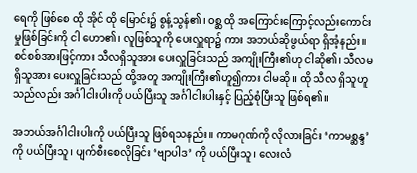ရေကို ဖြစ်စေ ထို အိုင် ထို မြောင်း၌ စွန့်သွန်၏၊ ဝစ္ဆ ထို အကြောင်းကြောင့်လည်းကောင်း မှုဖြစ်ခြင်းကို ငါ ဟော၏၊ လူဖြစ်သူကို ပေးလှူရာ၌ ကား အဘယ်ဆိုဖွယ်ရာ ရှိအံ့နည်း။ စင်စစ်အားဖြင့်ကား သီလရှိသူအား ပေးလှူခြင်းသည် အကျိုးကြီး၏ဟု ငါဆို၏၊ သီလမရှိသူအား ပေးလှူခြင်းသည် ထို့အတူ အကျိုးကြီး၏ဟူ၍ကား ငါမဆို။ ထို သီလ ရှိသူဟူသည်လည်း အင်္ဂါငါးပါးကို ပယ်ပြီးသူ အင်္ဂါငါးပါးနှင့် ပြည့်စုံပြီးသူ ဖြစ်ရ၏။

အဘယ်အင်္ဂါငါးပါးကို ပယ်ပြီးသူ ဖြစ်ရသနည်း။ ကာမဂုဏ်ကို လိုလားခြင်း ‘ကာမစ္ဆန္ဒ’ ကို ပယ်ပြီးသူ၊ ပျက်စီးစေလိုခြင်း ‘ဗျာပါဒ’ ကို ပယ်ပြီးသူ၊ လေးလံ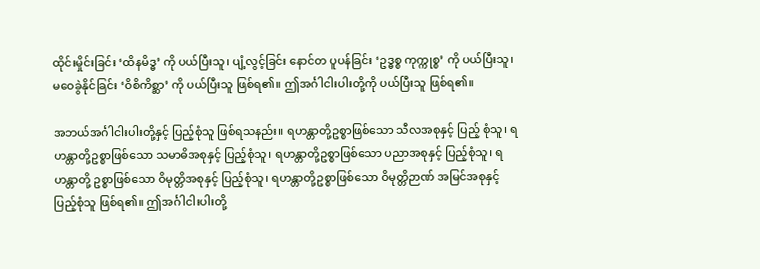ထိုင်းမှိုင်းခြင်း ‘ထိနမိဒ္ဓ’ ကို ပယ်ပြီးသူ၊ ပျံ့လွင့်ခြင်း နောင်တ ပူပန်ခြင်း ‘ဥဒ္ဓစ္စ ကုက္ကုစ္စ’ ကို ပယ်ပြီးသူ၊ မဝေခွဲနိုင်ခြင်း ‘ဝိစိကိစ္ဆာ’ ကို ပယ်ပြီးသူ ဖြစ်ရ၏။ ဤအင်္ဂါငါးပါးတို့ကို ပယ်ပြီးသူ ဖြစ်ရ၏။

အဘယ်အင်္ဂါငါးပါးတို့နှင့် ပြည့်စုံသူ ဖြစ်ရသနည်း။ ရဟန္တာတို့ဥစ္စာဖြစ်သော သီလအစုနှင့် ပြည့် စုံသူ၊ ရဟန္တာတို့ဥစ္စာဖြစ်သော သမာဓိအစုနှင့် ပြည့်စုံသူ၊ ရဟန္တာတို့ဥစ္စာဖြစ်သော ပညာအစုနှင့် ပြည့်စုံသူ၊ ရဟန္တာတို့ ဥစ္စာဖြစ်သော ဝိမုတ္တိအစုနှင့် ပြည့်စုံသူ၊ ရဟန္တာတို့ဥစ္စာဖြစ်သော ဝိမုတ္တိဉာဏ် အမြင်အစုနှင့် ပြည့်စုံသူ ဖြစ်ရ၏။ ဤအင်္ဂါငါးပါးတို့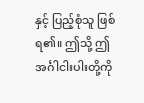နှင့် ပြည့်စုံသူ ဖြစ်ရ၏။ ဤသို့ ဤအင်္ဂါငါးပါးတို့ကို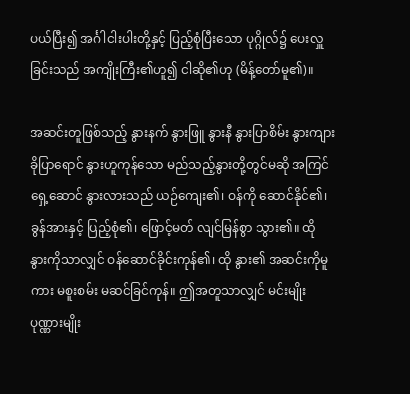ပယ်ပြီး၍ အင်္ဂါငါးပါးတို့နှင့် ပြည့်စုံပြီးသော ပုဂ္ဂိုလ်၌ ပေးလှူခြင်းသည် အကျိုးကြီး၏ဟူ၍ ငါဆို၏ဟု (မိန့်တော်မူ၏)။

အဆင်းတူဖြစ်သည့် နွားနက် နွားဖြူ နွားနီ နွားပြာစိမ်း နွားကျား ခိုပြာရောင် နွားဟူကုန်သော မည်သည့်နွားတို့တွင်မဆို အကြင် ရှေ့ဆောင် နွားလားသည် ယဉ်ကျေး၏၊ ဝန်ကို ဆောင်နိုင်၏၊ ခွန်အားနှင့် ပြည့်စုံ၏၊ ဖြောင့်မတ် လျင်မြန်စွာ သွား၏။ ထို နွားကိုသာလျှင် ဝန်ဆောင်ခိုင်းကုန်၏၊ ထို နွား၏ အဆင်းကိုမူကား မစူးစမ်း မဆင်ခြင်ကုန်။ ဤအတူသာလျှင် မင်းမျိုး ပုဏ္ဏားမျိုး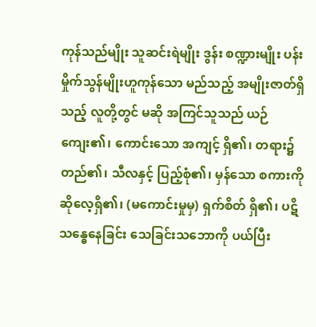ကုန်သည်မျိုး သူဆင်းရဲမျိုး ဒွန်း စဏ္ဍားမျိုး ပန်းမှိုက်သွန်မျိုးဟူကုန်သော မည်သည့် အမျိုးဇာတ်ရှိသည့် လူတို့တွင် မဆို အကြင်သူသည် ယဉ်ကျေး၏၊ ကောင်းသော အကျင့် ရှိ၏၊ တရား၌ တည်၏၊ သီလနှင့် ပြည့်စုံ၏၊ မှန်သော စကားကို ဆိုလေ့ရှိ၏၊ (မကောင်းမှုမှ) ရှက်စိတ် ရှိ၏၊ ပဋိသန္ဓေနေခြင်း သေခြင်းသဘောကို ပယ်ပြီး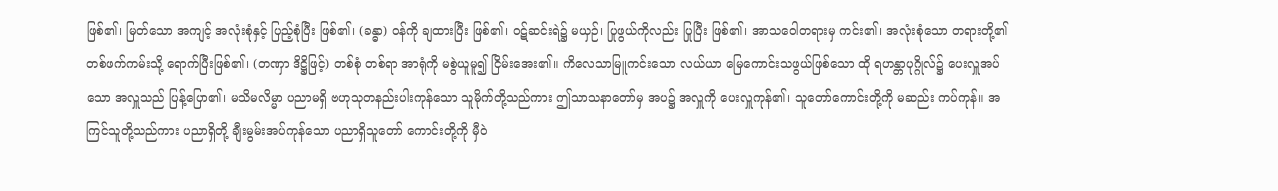ဖြစ်၏၊ မြတ်သော အကျင့် အလုံးစုံနှင့် ပြည့်စုံပြီး ဖြစ်၏၊ (ခန္ဓာ) ဝန်ကို ချထားပြီး ဖြစ်၏၊ ဝဋ်ဆင်းရဲ၌ မယှဉ်၊ ပြုဖွယ်ကိုလည်း ပြုပြီး ဖြစ်၏၊ အာသဝေါတရားမှ ကင်း၏၊ အလုံးစုံသော တရားတို့၏ တစ်ဖက်ကမ်းသို့ ရောက်ပြီးဖြစ်၏၊ (တဏှာ ဒိဋ္ဌိဖြင့်) တစ်စုံ တစ်ရာ အာရုံကို မစွဲယူမူ၍ ငြိမ်းအေး၏။ ကိလေသာမြူကင်းသော လယ်ယာ မြေကောင်းသဖွယ်ဖြစ်သော ထို ရဟန္တာပုဂ္ဂိုလ်၌ ပေးလှူအပ်သော အလှူသည် ပြန့်ပြော၏၊ မသိမလိမ္မာ ပညာမရှိ ဗဟုသုတနည်းပါးကုန်သော သူမိုက်တို့သည်ကား ဤသာသနာတော်မှ အပ၌ အလှူကို ပေးလှူကုန်၏၊ သူတော်ကောင်းတို့ကို မဆည်း ကပ်ကုန်။ အကြင်သူတို့သည်ကား ပညာရှိတို့ ချီးမွမ်းအပ်ကုန်သော ပညာရှိသူတော် ကောင်းတို့ကို မှီဝဲ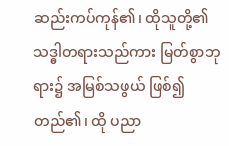ဆည်းကပ်ကုန်၏၊ ထိုသူတို့၏ သဒ္ဓါတရားသည်ကား မြတ်စွာဘုရား၌ အမြစ်သဖွယ် ဖြစ်၍ တည်၏၊ ထို ပညာ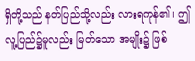ရှိတို့သည် နတ်ပြည်သို့လည်း လားရကုန်၏၊ ဤလူ့ပြည်၌မူလည်း မြတ်သော အမျိုး၌ ဖြစ်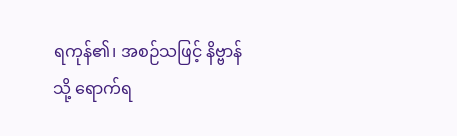ရကုန်၏၊ အစဉ်သဖြင့် နိဗ္ဗာန်သို့ ရောက်ရ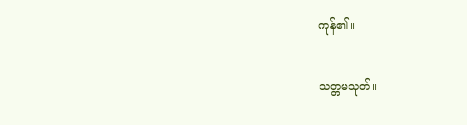ကုန်၏။

သတ္တမသုတ်။